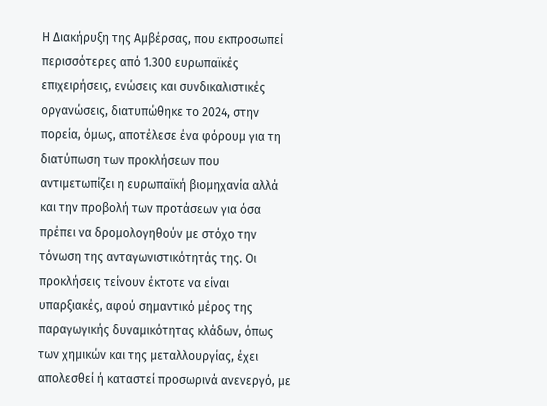Η Διακήρυξη της Αμβέρσας, που εκπροσωπεί περισσότερες από 1.300 ευρωπαϊκές επιχειρήσεις, ενώσεις και συνδικαλιστικές οργανώσεις, διατυπώθηκε το 2024, στην πορεία, όμως, αποτέλεσε ένα φόρουμ για τη διατύπωση των προκλήσεων που αντιμετωπίζει η ευρωπαϊκή βιομηχανία αλλά και την προβολή των προτάσεων για όσα πρέπει να δρομολογηθούν με στόχο την τόνωση της ανταγωνιστικότητάς της. Οι προκλήσεις τείνουν έκτοτε να είναι υπαρξιακές, αφού σημαντικό μέρος της παραγωγικής δυναμικότητας κλάδων, όπως των χημικών και της μεταλλουργίας, έχει απολεσθεί ή καταστεί προσωρινά ανενεργό, με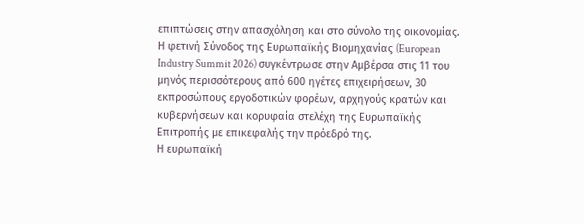επιπτώσεις στην απασχόληση και στο σύνολο της οικονομίας.
Η φετινή Σύνοδος της Ευρωπαϊκής Βιομηχανίας (European Industry Summit 2026) συγκέντρωσε στην Αμβέρσα στις 11 του μηνός περισσότερους από 600 ηγέτες επιχειρήσεων, 30 εκπροσώπους εργοδοτικών φορέων, αρχηγούς κρατών και κυβερνήσεων και κορυφαία στελέχη της Ευρωπαϊκής Επιτροπής με επικεφαλής την πρόεδρό της.
Η ευρωπαϊκή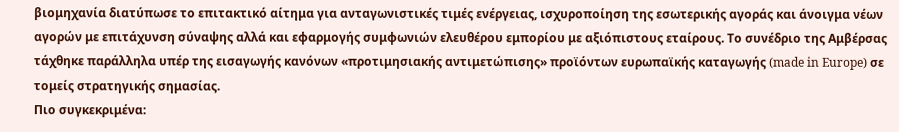βιομηχανία διατύπωσε το επιτακτικό αίτημα για ανταγωνιστικές τιμές ενέργειας, ισχυροποίηση της εσωτερικής αγοράς και άνοιγμα νέων αγορών με επιτάχυνση σύναψης αλλά και εφαρμογής συμφωνιών ελευθέρου εμπορίου με αξιόπιστους εταίρους. Το συνέδριο της Αμβέρσας τάχθηκε παράλληλα υπέρ της εισαγωγής κανόνων «προτιμησιακής αντιμετώπισης» προϊόντων ευρωπαϊκής καταγωγής (made in Europe) σε τομείς στρατηγικής σημασίας.
Πιο συγκεκριμένα: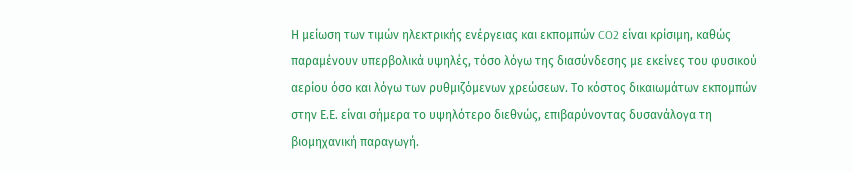Η μείωση των τιμών ηλεκτρικής ενέργειας και εκπομπών CO2 είναι κρίσιμη, καθώς παραμένουν υπερβολικά υψηλές, τόσο λόγω της διασύνδεσης με εκείνες του φυσικού αερίου όσο και λόγω των ρυθμιζόμενων χρεώσεων. Το κόστος δικαιωμάτων εκπομπών στην Ε.Ε. είναι σήμερα το υψηλότερο διεθνώς, επιβαρύνοντας δυσανάλογα τη βιομηχανική παραγωγή.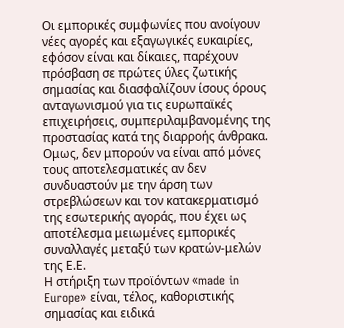Οι εμπορικές συμφωνίες που ανοίγουν νέες αγορές και εξαγωγικές ευκαιρίες, εφόσον είναι και δίκαιες, παρέχουν πρόσβαση σε πρώτες ύλες ζωτικής σημασίας και διασφαλίζουν ίσους όρους ανταγωνισμού για τις ευρωπαϊκές επιχειρήσεις, συμπεριλαμβανομένης της προστασίας κατά της διαρροής άνθρακα. Ομως, δεν μπορούν να είναι από μόνες τους αποτελεσματικές αν δεν συνδυαστούν με την άρση των στρεβλώσεων και τον κατακερματισμό της εσωτερικής αγοράς, που έχει ως αποτέλεσμα μειωμένες εμπορικές συναλλαγές μεταξύ των κρατών-μελών της Ε.Ε.
Η στήριξη των προϊόντων «made in Europe» είναι, τέλος, καθοριστικής σημασίας και ειδικά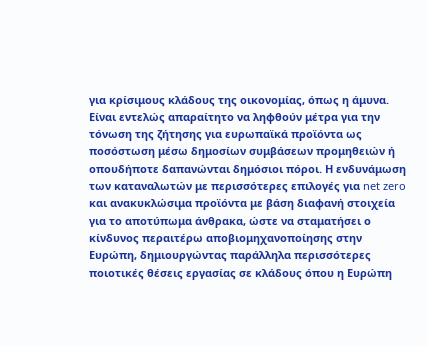για κρίσιμους κλάδους της οικονομίας, όπως η άμυνα. Είναι εντελώς απαραίτητο να ληφθούν μέτρα για την τόνωση της ζήτησης για ευρωπαϊκά προϊόντα ως ποσόστωση μέσω δημοσίων συμβάσεων προμηθειών ή οπουδήποτε δαπανώνται δημόσιοι πόροι. Η ενδυνάμωση των καταναλωτών με περισσότερες επιλογές για net zero και ανακυκλώσιμα προϊόντα με βάση διαφανή στοιχεία για το αποτύπωμα άνθρακα, ώστε να σταματήσει ο κίνδυνος περαιτέρω αποβιομηχανοποίησης στην Ευρώπη, δημιουργώντας παράλληλα περισσότερες ποιοτικές θέσεις εργασίας σε κλάδους όπου η Ευρώπη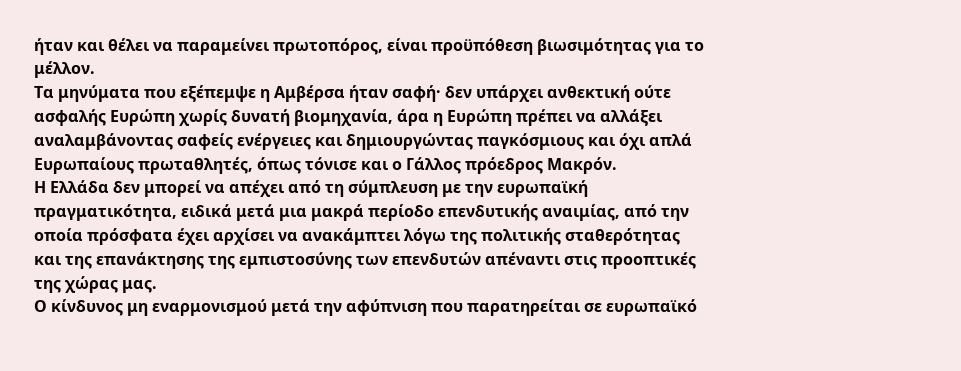ήταν και θέλει να παραμείνει πρωτοπόρος, είναι προϋπόθεση βιωσιμότητας για το μέλλον.
Τα μηνύματα που εξέπεμψε η Αμβέρσα ήταν σαφή· δεν υπάρχει ανθεκτική ούτε ασφαλής Ευρώπη χωρίς δυνατή βιομηχανία, άρα η Ευρώπη πρέπει να αλλάξει αναλαμβάνοντας σαφείς ενέργειες και δημιουργώντας παγκόσμιους και όχι απλά Eυρωπαίους πρωταθλητές, όπως τόνισε και ο Γάλλος πρόεδρος Μακρόν.
Η Ελλάδα δεν μπορεί να απέχει από τη σύμπλευση με την ευρωπαϊκή πραγματικότητα, ειδικά μετά μια μακρά περίοδο επενδυτικής αναιμίας, από την οποία πρόσφατα έχει αρχίσει να ανακάμπτει λόγω της πολιτικής σταθερότητας και της επανάκτησης της εμπιστοσύνης των επενδυτών απέναντι στις προοπτικές της χώρας μας.
Ο κίνδυνος μη εναρμονισμού μετά την αφύπνιση που παρατηρείται σε ευρωπαϊκό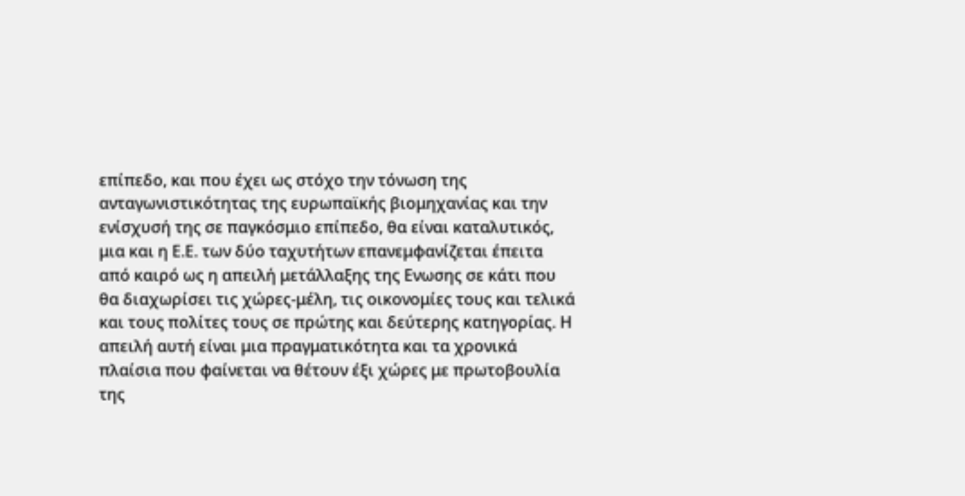επίπεδο, και που έχει ως στόχο την τόνωση της ανταγωνιστικότητας της ευρωπαϊκής βιομηχανίας και την ενίσχυσή της σε παγκόσμιο επίπεδο, θα είναι καταλυτικός, μια και η Ε.Ε. των δύο ταχυτήτων επανεμφανίζεται έπειτα από καιρό ως η απειλή μετάλλαξης της Ενωσης σε κάτι που θα διαχωρίσει τις χώρες-μέλη, τις οικονομίες τους και τελικά και τους πολίτες τους σε πρώτης και δεύτερης κατηγορίας. Η απειλή αυτή είναι μια πραγματικότητα και τα χρονικά πλαίσια που φαίνεται να θέτουν έξι χώρες με πρωτοβουλία της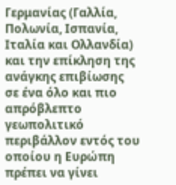Γερμανίας (Γαλλία, Πολωνία, Ισπανία, Ιταλία και Ολλανδία) και την επίκληση της ανάγκης επιβίωσης σε ένα όλο και πιο απρόβλεπτο γεωπολιτικό περιβάλλον εντός του οποίου η Ευρώπη πρέπει να γίνει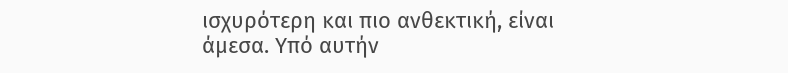ισχυρότερη και πιο ανθεκτική, είναι άμεσα. Υπό αυτήν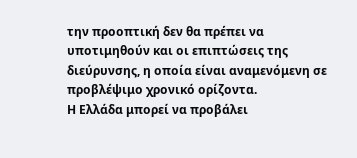την προοπτική δεν θα πρέπει να υποτιμηθούν και οι επιπτώσεις της διεύρυνσης, η οποία είναι αναμενόμενη σε προβλέψιμο χρονικό ορίζοντα.
Η Ελλάδα μπορεί να προβάλει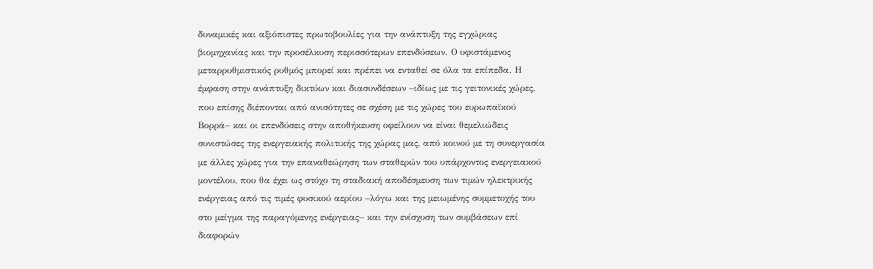δυναμικές και αξιόπιστες πρωτοβουλίες για την ανάπτυξη της εγχώριας βιομηχανίας και την προσέλκυση περισσότερων επενδύσεων. Ο υφιστάμενος μεταρρυθμιστικός ρυθμός μπορεί και πρέπει να ενταθεί σε όλα τα επίπεδα. Η έμφαση στην ανάπτυξη δικτύων και διασυνδέσεων –ιδίως με τις γειτονικές χώρες, που επίσης διέπονται από ανισότητες σε σχέση με τις χώρες του ευρωπαϊκού Βορρά– και οι επενδύσεις στην αποθήκευση οφείλουν να είναι θεμελιώδεις συνιστώσες της ενεργειακής πολιτικής της χώρας μας, από κοινού με τη συνεργασία με άλλες χώρες για την επαναθεώρηση των σταθερών του υπάρχοντος ενεργειακού μοντέλου, που θα έχει ως στόχο τη σταδιακή αποδέσμευση των τιμών ηλεκτρικής ενέργειας από τις τιμές φυσικού αερίου –λόγω και της μειωμένης συμμετοχής του στο μείγμα της παραγόμενης ενέργειας– και την ενίσχυση των συμβάσεων επί διαφορών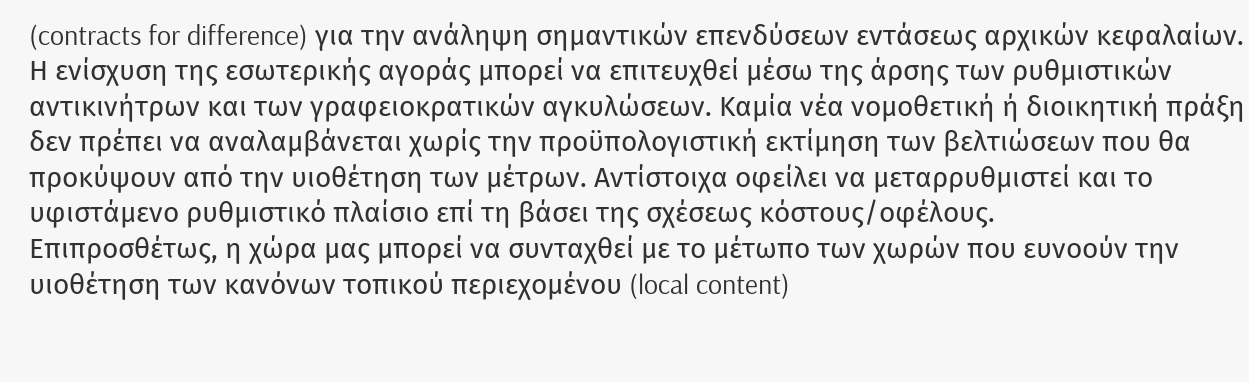(contracts for difference) για την ανάληψη σημαντικών επενδύσεων εντάσεως αρχικών κεφαλαίων.
Η ενίσχυση της εσωτερικής αγοράς μπορεί να επιτευχθεί μέσω της άρσης των ρυθμιστικών αντικινήτρων και των γραφειοκρατικών αγκυλώσεων. Καμία νέα νομοθετική ή διοικητική πράξη δεν πρέπει να αναλαμβάνεται χωρίς την προϋπολογιστική εκτίμηση των βελτιώσεων που θα προκύψουν από την υιοθέτηση των μέτρων. Αντίστοιχα οφείλει να μεταρρυθμιστεί και το υφιστάμενο ρυθμιστικό πλαίσιο επί τη βάσει της σχέσεως κόστους/οφέλους.
Επιπροσθέτως, η χώρα μας μπορεί να συνταχθεί με το μέτωπο των χωρών που ευνοούν την υιοθέτηση των κανόνων τοπικού περιεχομένου (local content)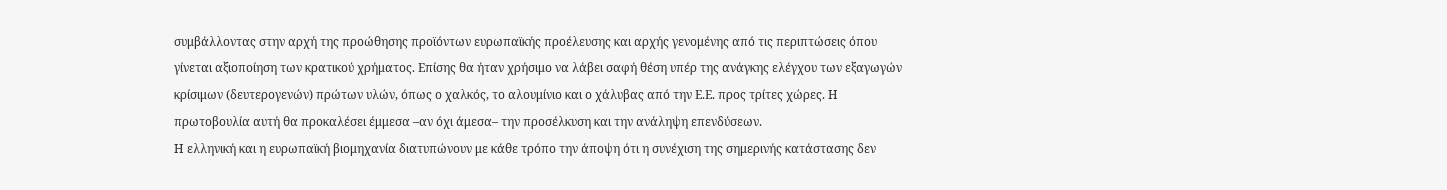συμβάλλοντας στην αρχή της προώθησης προϊόντων ευρωπαϊκής προέλευσης και αρχής γενομένης από τις περιπτώσεις όπου γίνεται αξιοποίηση των κρατικού χρήματος. Επίσης θα ήταν χρήσιμο να λάβει σαφή θέση υπέρ της ανάγκης ελέγχου των εξαγωγών κρίσιμων (δευτερογενών) πρώτων υλών, όπως ο χαλκός, το αλουμίνιο και ο χάλυβας από την Ε.Ε. προς τρίτες χώρες. Η πρωτοβουλία αυτή θα προκαλέσει έμμεσα –αν όχι άμεσα– την προσέλκυση και την ανάληψη επενδύσεων.
Η ελληνική και η ευρωπαϊκή βιομηχανία διατυπώνουν με κάθε τρόπο την άποψη ότι η συνέχιση της σημερινής κατάστασης δεν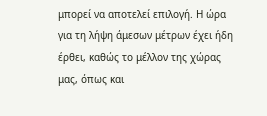μπορεί να αποτελεί επιλογή. Η ώρα για τη λήψη άμεσων μέτρων έχει ήδη έρθει, καθώς το μέλλον της χώρας μας, όπως και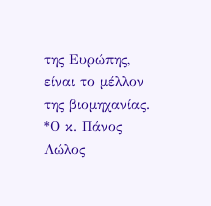της Ευρώπης, είναι το μέλλον της βιομηχανίας.
*Ο κ. Πάνος Λώλος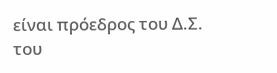είναι πρόεδρος του Δ.Σ. του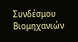Συνδέσμου Βιομηχανιών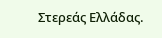Στερεάς Ελλάδας.